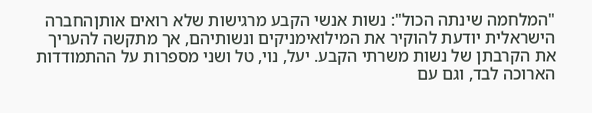"המלחמה שינתה הכול": נשות אנשי הקבע מרגישות שלא רואים אותןהחברה הישראלית יודעת להוקיר את המילואימניקים ונשותיהם, אך מתקשה להעריך את הקרבתן של נשות משרתי הקבע. יעל, נוי, טל ושני מספרות על ההתמודדות הארוכה לבד, וגם עם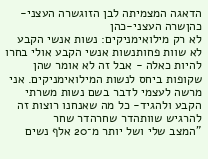הדאגה המצמיתה לבן הזוגשרה העצני-כהןשרה העצני-כהן
לא רק מילואימניקים: נשות אנשי הקבע לא שוות פחותנשות אנשי הקבע אולי בחרו להיות כאלה - אבל זה לא אומר שהן שקופות ביחס לנשות המילואימניקים. אני מרשה לעצמי לדבר בשם נשות משרתי הקבע ולהגיד- כל מה שאנחנו רוצות זה להרגיש שוותהדר שחרהדר שחר
"המצב שלי ושל יותר מ־20 אלף נשים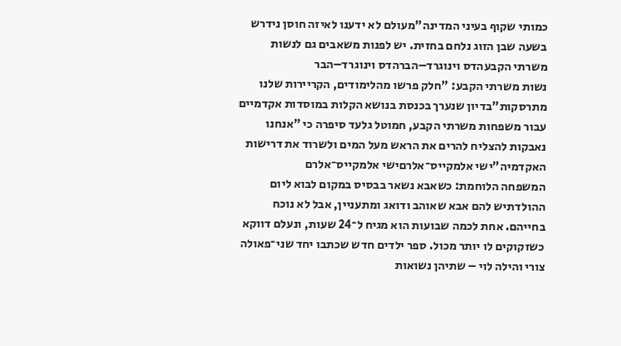כמותי שקוף בעיני המדינה"מעולם לא ידענו לאיזה חוסן נידרש בשעה שבן הזוג נלחם בחזית. יש לפנות משאבים גם לנשות משרתי הקבעהדס וינוגרד–הברהדס וינוגרד–הבר
נשות משרתי הקבע: "חלק פרשו מהלימודים, הקריירות שלנו מתרסקות"בדיון שנערך בכנסת בנושא הקלות במוסדות אקדמיים עבור משפחות משרתי הקבע, חמוטל גלעד סיפרה כי "אנחנו נאבקות להצליח להרים את הראש מעל המים ולשרוד את דרישות האקדמיה"ישי אלמקייס־אלרםישי אלמקייס־אלרם
המשפחה הלוחמת: כשאבא נשאר בבסיס במקום לבוא ליום ההולדתיש להם אבא שאוהב ודואג ומתעניין, אבל לא נוכח בחייהם. אחת לכמה שבועות הוא מגיח ל־24 שעות, ונעלם דווקא כשזקוקים לו יותר מכול. ספר ילדים חדש שכתבו יחד שני־פאולה צורי והילה לוי – שתיהן נשואות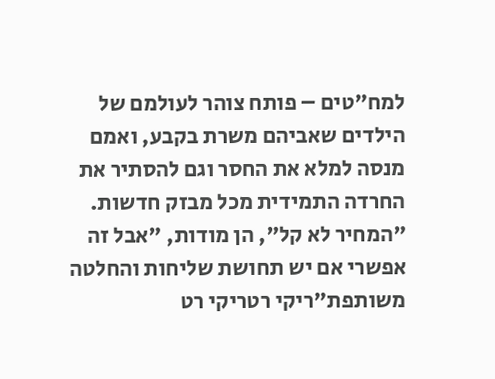למח"טים – פותח צוהר לעולמם של הילדים שאביהם משרת בקבע, ואמם מנסה למלא את החסר וגם להסתיר את החרדה התמידית מכל מבזק חדשות. "המחיר לא קל", הן מודות, "אבל זה אפשרי אם יש תחושת שליחות והחלטה משותפת"ריקי רטריקי רט